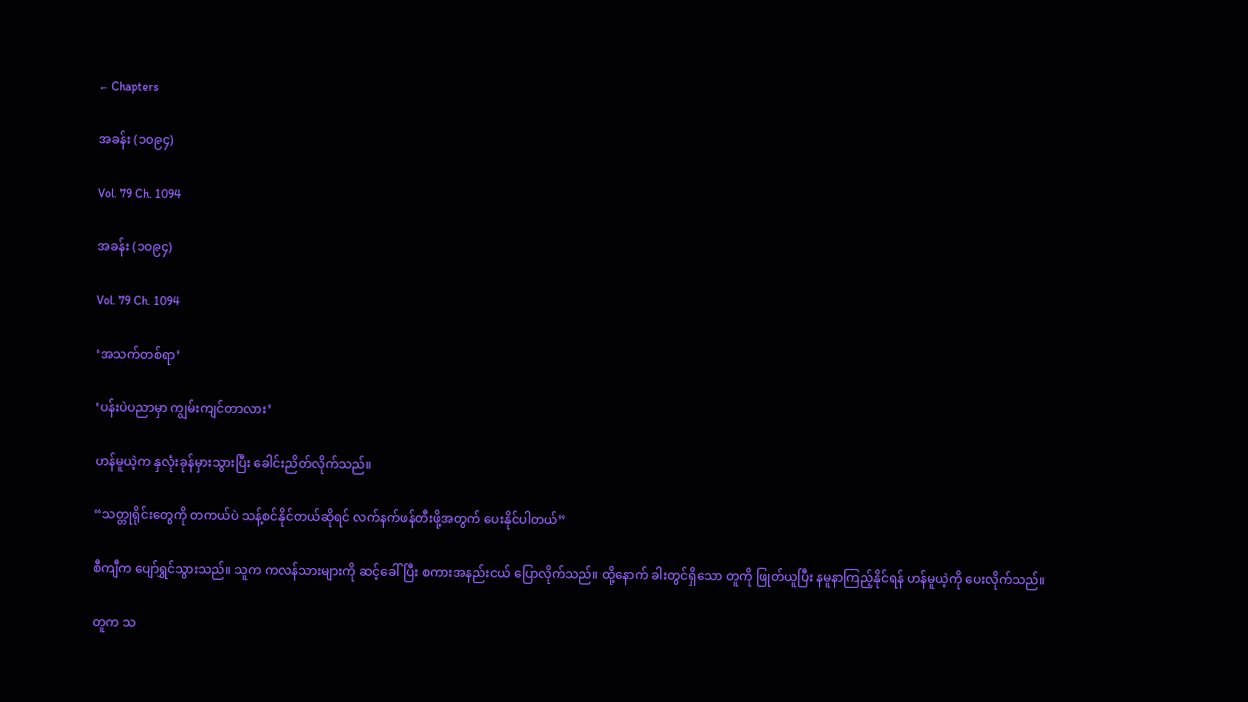← Chapters

အခန်း (၁၀၉၄)

Vol. 79 Ch. 1094

အခန်း (၁၀၉၄)

Vol. 79 Ch. 1094

‘အသက်တစ်ရာ’

‘ပန်းပဲပညာမှာ ကျွမ်းကျင်တာလား’

ဟန်မူယဲ့က နှလုံးခုန်မှားသွားပြီး ခေါင်းညိတ်လိုက်သည်။

“သတ္တုရိုင်းတွေကို တကယ်ပဲ သန့်စင်နိုင်တယ်ဆိုရင် လက်နက်ဖန်တီးဖို့အတွက် ပေးနိုင်ပါတယ်”

စီကျီက ပျော်ရွှင်သွားသည်။ သူက ကလန်သားများကို ဆင့်ခေါ်ပြီး စကားအနည်းငယ် ပြောလိုက်သည်။ ထို့နောက် ခါးတွင်ရှိသော တူကို ဖြုတ်ယူပြီး နမူနာကြည့်နိုင်ရန် ဟန်မူယဲ့ကို ပေးလိုက်သည်။

တူက သ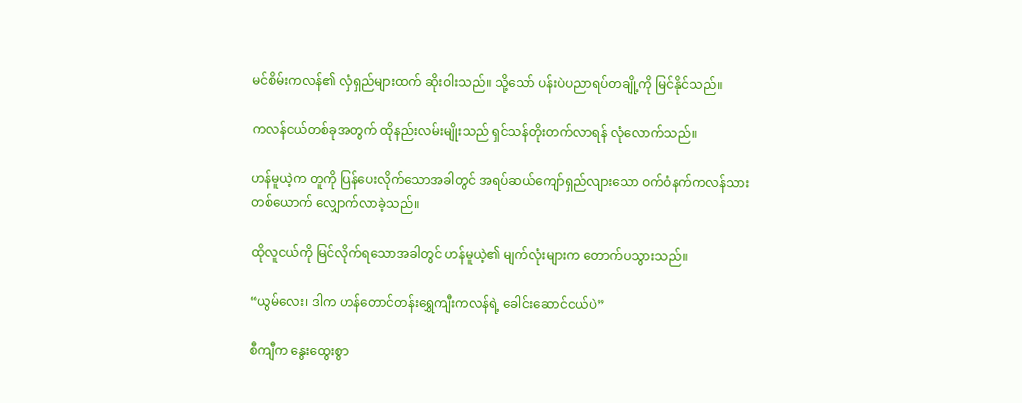မင်စိမ်းကလန်၏ လှံရှည်များထက် ဆိုးဝါးသည်။ သို့သော် ပန်းပဲပညာရပ်တချို့ကို မြင်နိုင်သည်။

ကလန်ငယ်တစ်ခုအတွက် ထိုနည်းလမ်းမျိုးသည် ရှင်သန်တိုးတက်လာရန် လုံလောက်သည်။

ဟန်မူယဲ့က တူကို ပြန်ပေးလိုက်သောအခါတွင် အရပ်ဆယ်ကျော်ရှည်လျားသော ဝက်ဝံနက်ကလန်သားတစ်ယောက် လျှောက်လာခဲ့သည်။

ထိုလူငယ်ကို မြင်လိုက်ရသောအခါတွင် ဟန်မူယဲ့၏ မျက်လုံးများက တောက်ပသွားသည်။

“ယွမ်လေး၊ ဒါက ဟန်တောင်တန်းရွှေကျီးကလန်ရဲ့ ခေါင်းဆောင်ငယ်ပဲ”

စီကျီက နွေးထွေးစွာ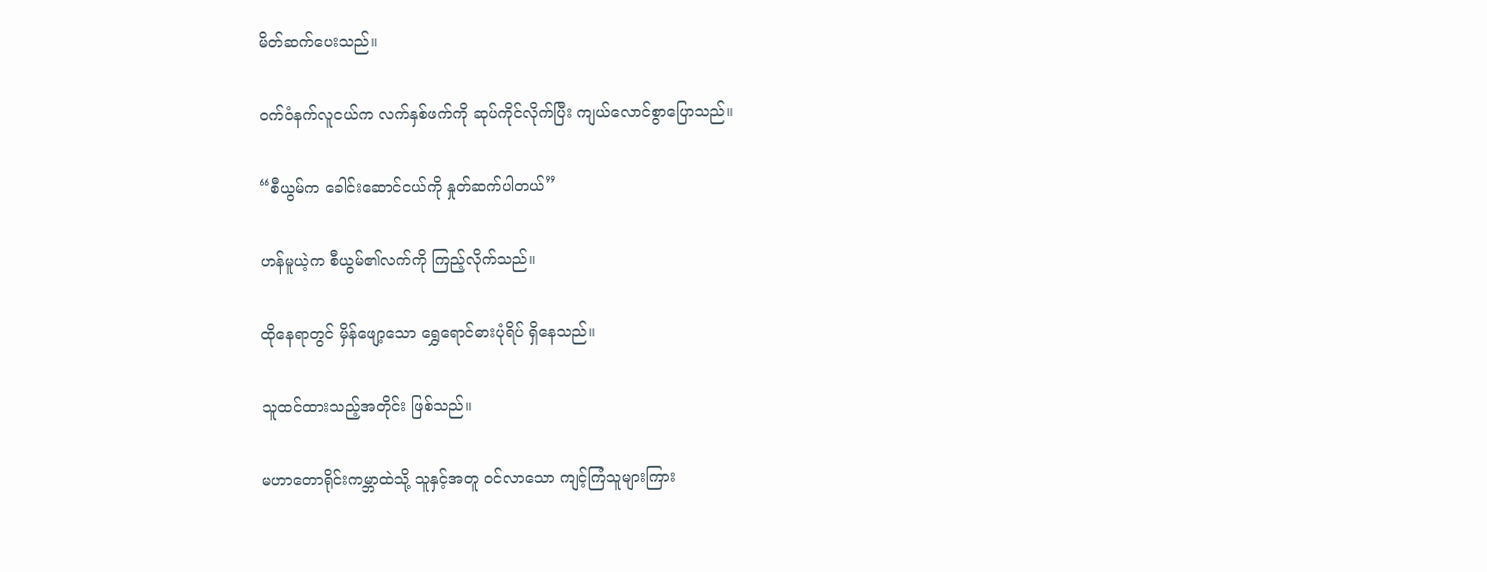မိတ်ဆက်ပေးသည်။

ဝက်ဝံနက်လူငယ်က လက်နှစ်ဖက်ကို ဆုပ်ကိုင်လိုက်ပြီး ကျယ်လောင်စွာပြောသည်။

“စီယွမ်က ခေါင်းဆောင်ငယ်ကို နှုတ်ဆက်ပါတယ်”

ဟန်မူယဲ့က စီယွမ်၏လက်ကို ကြည့်လိုက်သည်။

ထိုနေရာတွင် မှိန်ဖျော့သော ရွှေရောင်ဓားပုံရိပ် ရှိနေသည်။

သူထင်ထားသည့်အတိုင်း ဖြစ်သည်။

မဟာတောရိုင်းကမ္ဘာထဲသို့ သူနှင့်အတူ ဝင်လာသော ကျင့်ကြံသူများကြား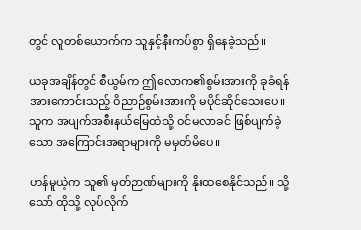တွင် လူတစ်ယောက်က သူနှင့်နီးကပ်စွာ ရှိနေခဲ့သည်။

ယခုအချိန်တွင် စီယွမ်က ဤလောက၏စွမ်းအားကို ခုခံရန် အားကောင်းသည့် ဝိညာဉ်စွမ်းအားကို မပိုင်ဆိုင်သေးပေ။ သူက အပျက်အစီးနယ်မြေထဲသို့ ဝင်မလာခင် ဖြစ်ပျက်ခဲ့သော အကြောင်းအရာများကို မမှတ်မိပေ။

ဟန်မူယဲ့က သူ၏ မှတ်ဉာဏ်များကို နိုးထစေနိုင်သည်။ သို့သော် ထိုသို့ လုပ်လိုက်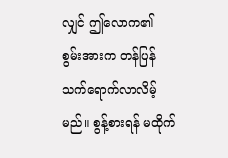လျှင် ဤလောက၏ စွမ်းအားက တန်ပြန်သက်ရောက်လာလိမ့်မည်။ စွန့်စားရန် မထိုက်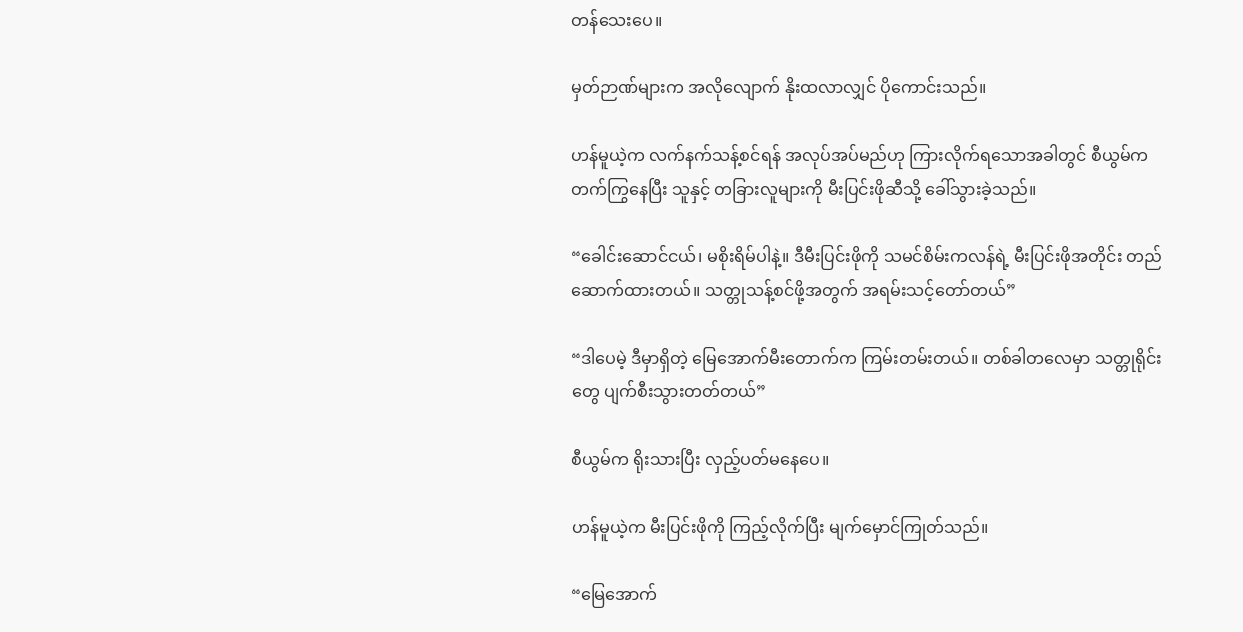တန်သေးပေ။

မှတ်ဉာဏ်များက အလိုလျောက် နိုးထလာလျှင် ပိုကောင်းသည်။

ဟန်မူယဲ့က လက်နက်သန့်စင်ရန် အလုပ်အပ်မည်ဟု ကြားလိုက်ရသောအခါတွင် စီယွမ်က တက်ကြွနေပြီး သူနှင့် တခြားလူများကို မီးပြင်းဖိုဆီသို့ ခေါ်သွားခဲ့သည်။

“ခေါင်းဆောင်ငယ်၊ မစိုးရိမ်ပါနဲ့။ ဒီမီးပြင်းဖိုကို သမင်စိမ်းကလန်ရဲ့ မီးပြင်းဖိုအတိုင်း တည်ဆောက်ထားတယ်။ သတ္တုသန့်စင်ဖို့အတွက် အရမ်းသင့်တော်တယ်”

“ဒါပေမဲ့ ဒီမှာရှိတဲ့ မြေအောက်မီးတောက်က ကြမ်းတမ်းတယ်။ တစ်ခါတလေမှာ သတ္တုရိုင်းတွေ ပျက်စီးသွားတတ်တယ်”

စီယွမ်က ရိုးသားပြီး လှည့်ပတ်မနေပေ။

ဟန်မူယဲ့က မီးပြင်းဖိုကို ကြည့်လိုက်ပြီး မျက်မှောင်ကြုတ်သည်။

“မြေအောက်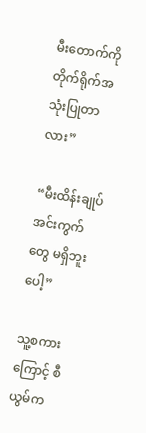မီးတောက်ကို တိုက်ရိုက်အသုံးပြုတာလား”

“မီးထိန်းချုပ်အင်းကွက်တွေ မရှိဘူးပေါ့”

သူ့စကားကြောင့် စီယွမ်က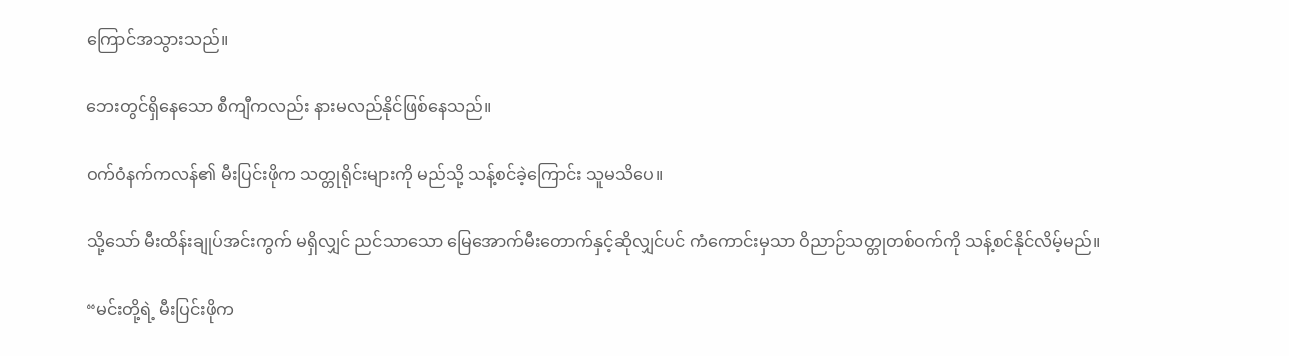ကြောင်အသွားသည်။

ဘေးတွင်ရှိနေသော စီကျီကလည်း နားမလည်နိုင်ဖြစ်နေသည်။

ဝက်ဝံနက်ကလန်၏ မီးပြင်းဖိုက သတ္တုရိုင်းများကို မည်သို့ သန့်စင်ခဲ့ကြောင်း သူမသိပေ။

သို့သော် မီးထိန်းချုပ်အင်းကွက် မရှိလျှင် ညင်သာသော မြေအောက်မီးတောက်နှင့်ဆိုလျှင်ပင် ကံကောင်းမှသာ ဝိညာဉ်သတ္တုတစ်ဝက်ကို သန့်စင်နိုင်လိမ့်မည်။

“မင်းတို့ရဲ့ မီးပြင်းဖိုက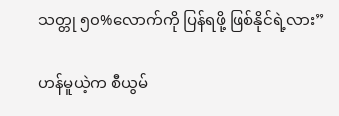သတ္တု ၅၀%လောက်ကို ပြန်ရဖို့ ဖြစ်နိုင်ရဲ့လား”

ဟန်မူယဲ့က စီယွမ်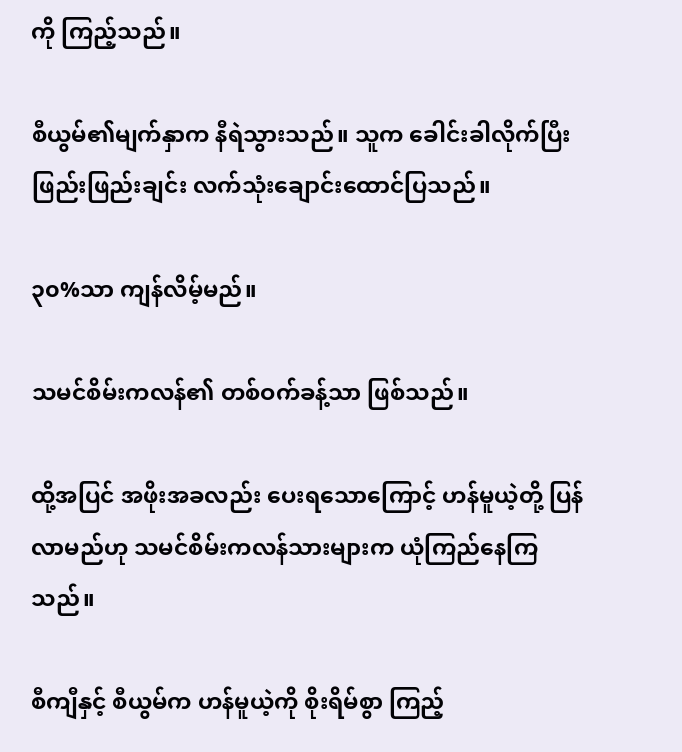ကို ကြည့်သည်။

စီယွမ်၏မျက်နှာက နီရဲသွားသည်။ သူက ခေါင်းခါလိုက်ပြီး ဖြည်းဖြည်းချင်း လက်သုံးချောင်းထောင်ပြသည်။

၃၀%သာ ကျန်လိမ့်မည်။

သမင်စိမ်းကလန်၏ တစ်ဝက်ခန့်သာ ဖြစ်သည်။

ထို့အပြင် အဖိုးအခလည်း ပေးရသောကြောင့် ဟန်မူယဲ့တို့ ပြန်လာမည်ဟု သမင်စိမ်းကလန်သားများက ယုံကြည်နေကြသည်။

စီကျီနှင့် စီယွမ်က ဟန်မူယဲ့ကို စိုးရိမ်စွာ ကြည့်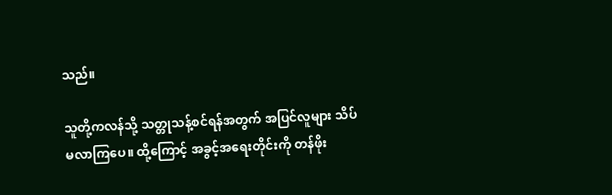သည်။

သူတို့ကလန်သို့ သတ္တုသန့်စင်ရန်အတွက် အပြင်လူများ သိပ်မလာကြပေ။ ထို့ကြောင့် အခွင့်အရေးတိုင်းကို တန်ဖိုး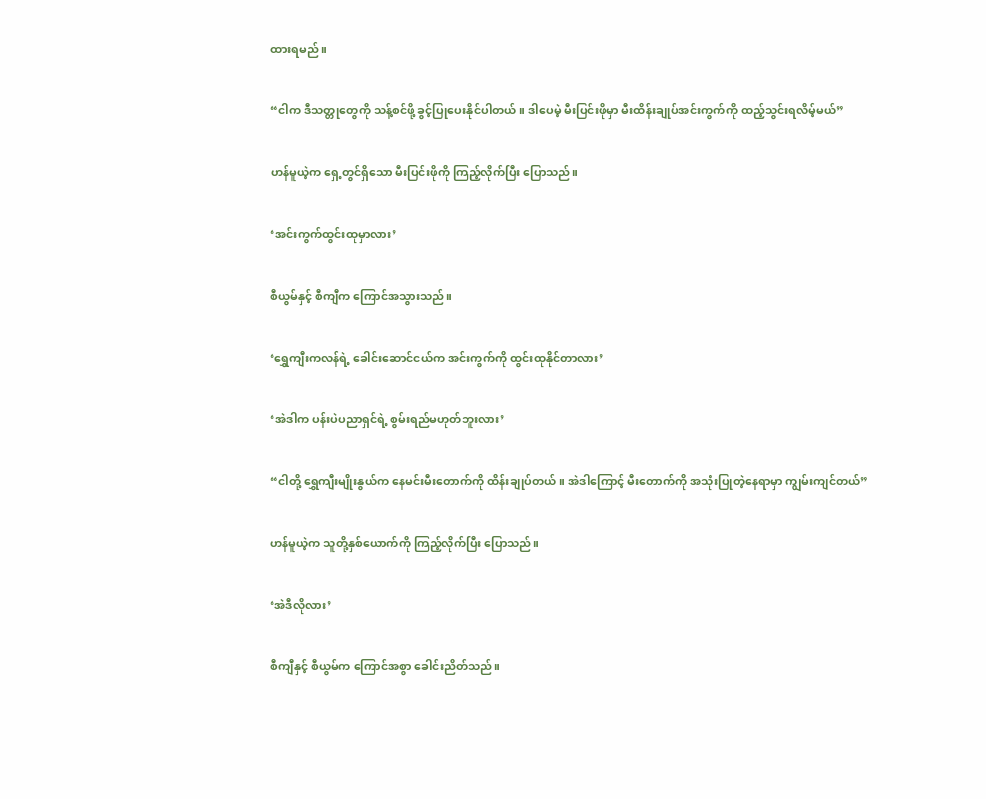ထားရမည်။

“ငါက ဒီသတ္တုတွေကို သန့်စင်ဖို့ ခွင့်ပြုပေးနိုင်ပါတယ်။ ဒါပေမဲ့ မီးပြင်းဖိုမှာ မီးထိန်းချုပ်အင်းကွက်ကို ထည့်သွင်းရလိမ့်မယ်”

ဟန်မူယဲ့က ရှေ့တွင်ရှိသော မီးပြင်းဖိုကို ကြည့်လိုက်ပြီး ပြောသည်။

‘အင်းကွက်ထွင်းထုမှာလား’

စီယွမ်နှင့် စီကျီက ကြောင်အသွားသည်။

‘ရွှေကျီးကလန်ရဲ့ ခေါင်းဆောင်ငယ်က အင်းကွက်ကို ထွင်းထုနိုင်တာလား’

‘အဲဒါက ပန်းပဲပညာရှင်ရဲ့ စွမ်းရည်မဟုတ်ဘူးလား’

“ငါတို့ ရွှေကျီးမျိုးနွယ်က နေမင်းမီးတောက်ကို ထိန်းချုပ်တယ်။ အဲဒါကြောင့် မီးတောက်ကို အသုံးပြုတဲ့နေရာမှာ ကျွမ်းကျင်တယ်”

ဟန်မူယဲ့က သူတို့နှစ်ယောက်ကို ကြည့်လိုက်ပြီး ပြောသည်။

‘အဲဒီလိုလား’

စီကျီနှင့် စီယွမ်က ကြောင်အစွာ ခေါင်းညိတ်သည်။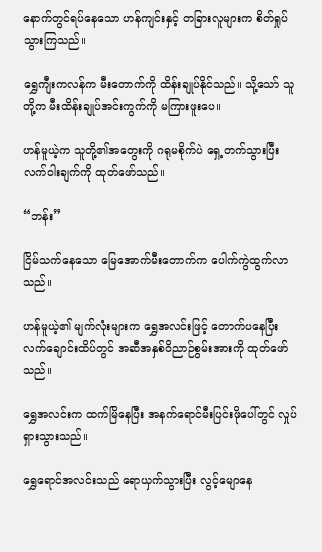နောက်တွင်ရပ်နေသော ဟန်ကျင်းနှင့် တခြားလူများက စိတ်ရှုပ်သွားကြသည်။

ရွှေကျီးကလန်က မီးတောက်ကို ထိန်းချုပ်နိုင်သည်။ သို့သော် သူတို့က မီးထိန်းချုပ်အင်းကွက်ကို မကြားဖူးပေ။

ဟန်မူယဲ့က သူတို့၏အတွေးကို ဂရုမစိုက်ပဲ ရှေ့တက်သွားပြီး လက်ဝါးချက်ကို ထုတ်ဖော်သည်။

“ဘန်း”

ငြိမ်သက်နေသော မြေအောက်မီးတောက်က ပေါက်ကွဲထွက်လာသည်။

ဟန်မူယဲ့၏ မျက်လုံးများက ရွှေအလင်းဖြင့် တောက်ပနေပြီး လက်ချောင်းထိပ်တွင် အဆီအနှစ်ဝိညာဉ်စွမ်းအားကို ထုတ်ဖော်သည်။

ရွှေအလင်းက ထက်မြိနေပြီး အနက်ရောင်မီးပြင်းဖိုပေါ်တွင် လှုပ်ရှားသွားသည်။

ရွှေရောင်အလင်းသည် ရောယှက်သွားပြီး လွင့်မျောနေ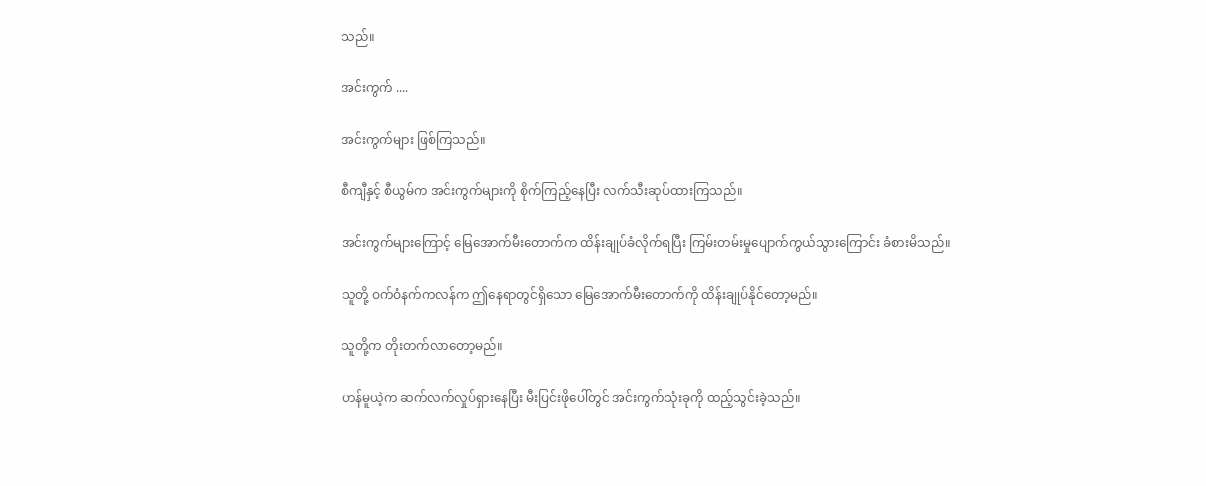သည်။

အင်းကွက် ....

အင်းကွက်များ ဖြစ်ကြသည်။

စီကျီနှင့် စီယွမ်က အင်းကွက်များကို စိုက်ကြည့်နေပြီး လက်သီးဆုပ်ထားကြသည်။

အင်းကွက်များကြောင့် မြေအောက်မီးတောက်က ထိန်းချုပ်ခံလိုက်ရပြီး ကြမ်းတမ်းမှုပျောက်ကွယ်သွားကြောင်း ခံစားမိသည်။

သူတို့ ဝက်ဝံနက်ကလန်က ဤနေရာတွင်ရှိသော မြေအောက်မီးတောက်ကို ထိန်းချုပ်နိုင်တော့မည်။

သူတို့က တိုးတက်လာတော့မည်။

ဟန်မူယဲ့က ဆက်လက်လှုပ်ရှားနေပြီး မီးပြင်းဖိုပေါ်တွင် အင်းကွက်သုံးခုကို ထည့်သွင်းခဲ့သည်။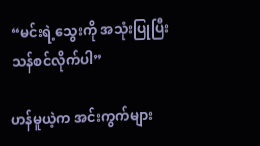“မင်းရဲ့သွေးကို အသုံးပြုပြီး သန်စင်လိုက်ပါ”

ဟန်မူယဲ့က အင်းကွက်များ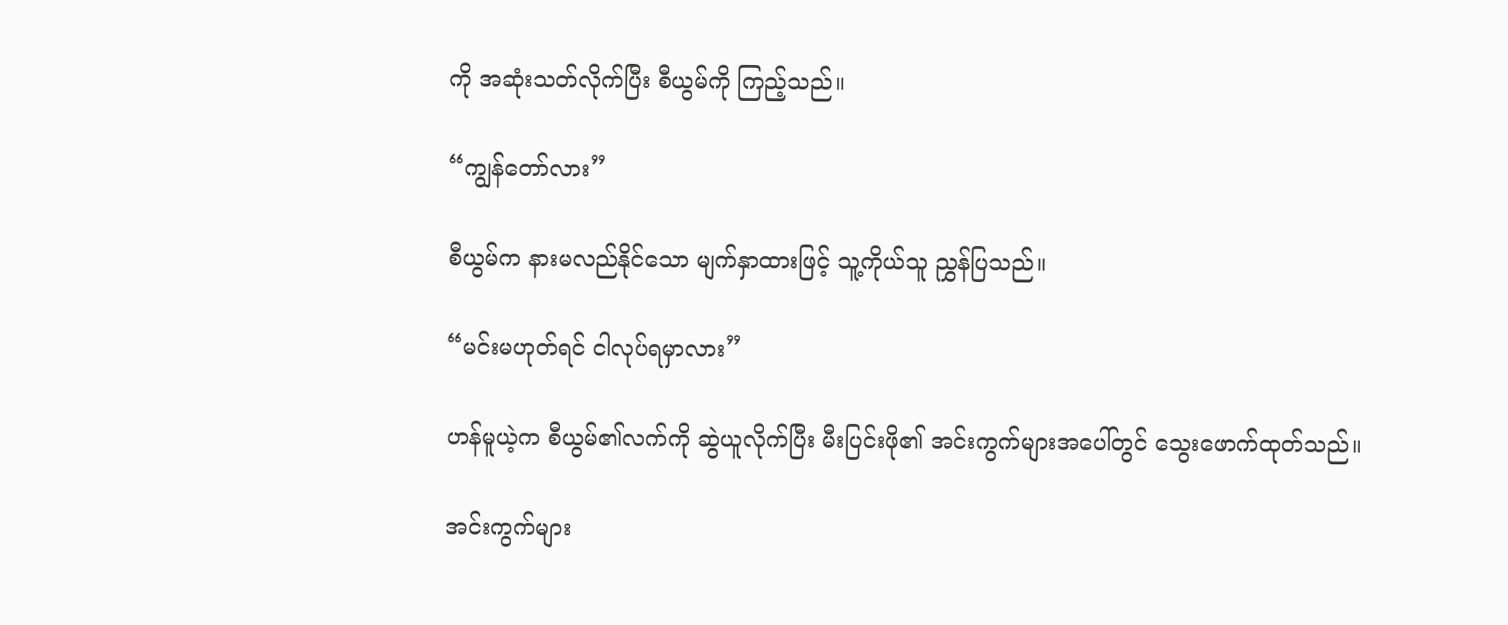ကို အဆုံးသတ်လိုက်ပြီး စီယွမ်ကို ကြည့်သည်။

“ကျွန်တော်လား”

စီယွမ်က နားမလည်နိုင်သော မျက်နှာထားဖြင့် သူ့ကိုယ်သူ ညွှန်ပြသည်။

“မင်းမဟုတ်ရင် ငါလုပ်ရမှာလား”

ဟန်မူယဲ့က စီယွမ်၏လက်ကို ဆွဲယူလိုက်ပြီး မီးပြင်းဖို၏ အင်းကွက်များအပေါ်တွင် သွေးဖောက်ထုတ်သည်။

အင်းကွက်များ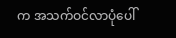က အသက်ဝင်လာပုံပေါ်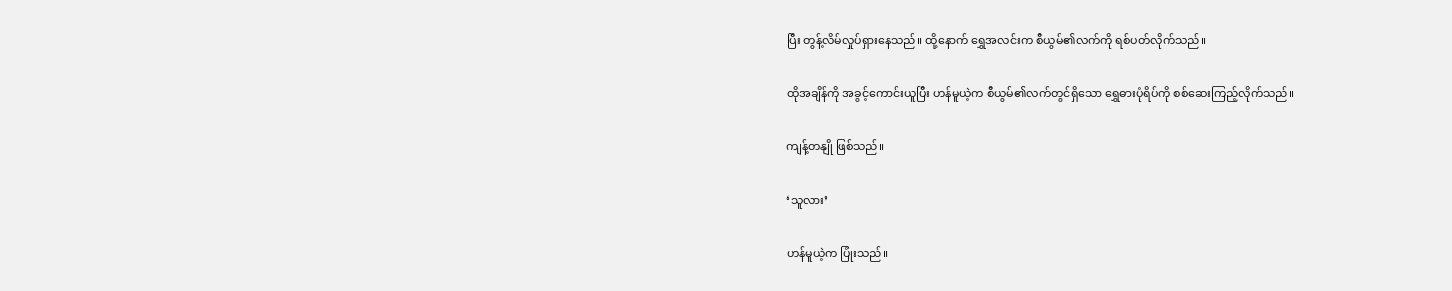ပြီး တွန့်လိမ်လှုပ်ရှားနေသည်။ ထို့နောက် ရွှေအလင်းက စီယွမ်၏လက်ကို ရစ်ပတ်လိုက်သည်။

ထိုအချိန်ကို အခွင့်ကောင်းယူပြီး ဟန်မူယဲ့က စီယွမ်၏လက်တွင်ရှိသော ရွှေဓားပုံရိပ်ကို စစ်ဆေးကြည့်လိုက်သည်။

ကျန့်တနျို ဖြစ်သည်။

‘သူလား’

ဟန်မူယဲ့က ပြုံးသည်။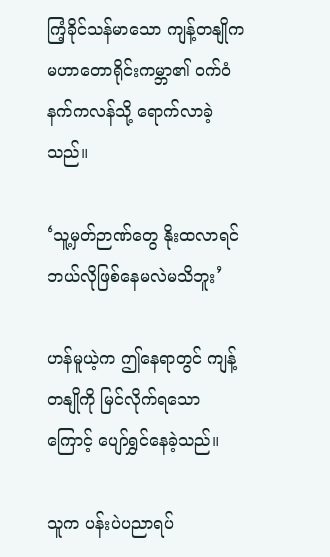ကြံ့ခိုင်သန်မာသော ကျန့်တနျိုက မဟာတောရိုင်းကမ္ဘာ၏ ဝက်ဝံနက်ကလန်သို့ ရောက်လာခဲ့သည်။

‘သူ့မှတ်ဉာဏ်တွေ နိုးထလာရင် ဘယ်လိုဖြစ်နေမလဲမသိဘူး’

ဟန်မူယဲ့က ဤနေရာတွင် ကျန့်တနျိုကို မြင်လိုက်ရသောကြောင့် ပျော်ရွှင်နေခဲ့သည်။

သူက ပန်းပဲပညာရပ်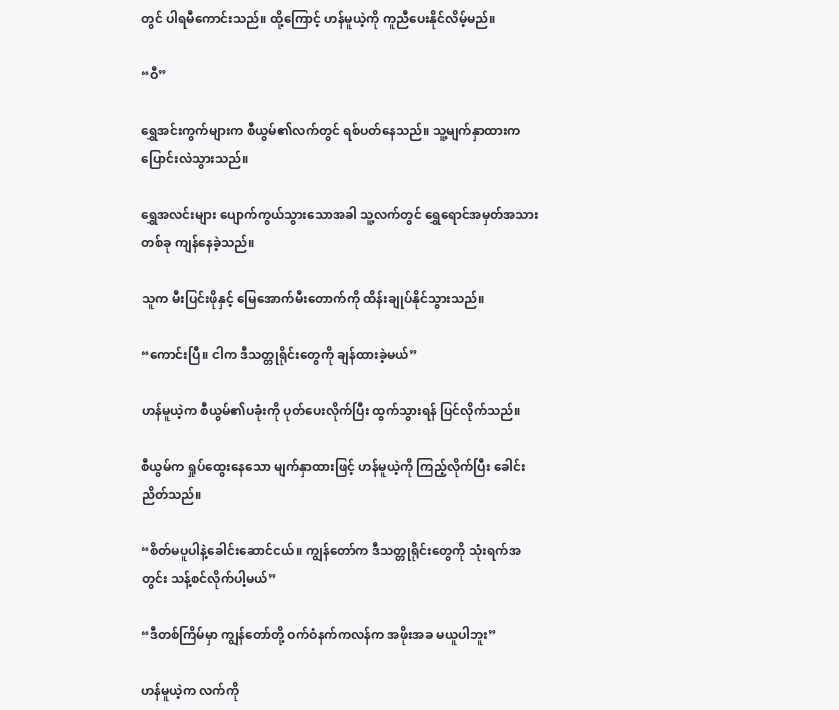တွင် ပါရမီကောင်းသည်။ ထို့ကြောင့် ဟန်မူယဲ့ကို ကူညီပေးနိုင်လိမ့်မည်။

“ဝီ”

ရွှေအင်းကွက်များက စီယွမ်၏လက်တွင် ရစ်ပတ်နေသည်။ သူ့မျက်နှာထားက ပြောင်းလဲသွားသည်။

ရွှေအလင်းများ ပျောက်ကွယ်သွားသောအခါ သူ့လက်တွင် ရွှေရောင်အမှတ်အသားတစ်ခု ကျန်နေခဲ့သည်။

သူက မီးပြင်းဖိုနှင့် မြေအောက်မီးတောက်ကို ထိန်းချုပ်နိုင်သွားသည်။

“ကောင်းပြီ။ ငါက ဒီသတ္တုရိုင်းတွေကို ချန်ထားခဲ့မယ်”

ဟန်မူယဲ့က စီယွမ်၏ပခုံးကို ပုတ်ပေးလိုက်ပြီး ထွက်သွားရန် ပြင်လိုက်သည်။

စီယွမ်က ရှုပ်ထွေးနေသော မျက်နှာထားဖြင့် ဟန်မူယဲ့ကို ကြည့်လိုက်ပြီး ခေါင်းညိတ်သည်။

“စိတ်မပူပါနဲ့ခေါင်းဆောင်ငယ်။ ကျွန်တော်က ဒီသတ္တုရိုင်းတွေကို သုံးရက်အတွင်း သန့်စင်လိုက်ပါ့မယ်”

“ဒီတစ်ကြိမ်မှာ ကျွန်တော်တို့ ဝက်ဝံနက်ကလန်က အဖိုးအခ မယူပါဘူး”

ဟန်မူယဲ့က လက်ကို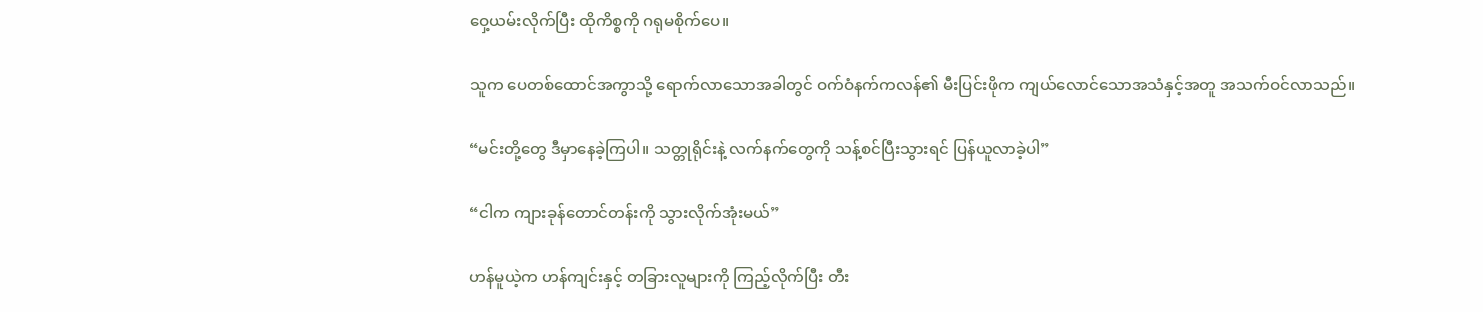ဝှေ့ယမ်းလိုက်ပြီး ထိုကိစ္စကို ဂရုမစိုက်ပေ။

သူက ပေတစ်ထောင်အကွာသို့ ရောက်လာသောအခါတွင် ဝက်ဝံနက်ကလန်၏ မီးပြင်းဖိုက ကျယ်လောင်သောအသံနှင့်အတူ အသက်ဝင်လာသည်။

“မင်းတို့တွေ ဒီမှာနေခဲ့ကြပါ။ သတ္တုရိုင်းနဲ့ လက်နက်တွေကို သန့်စင်ပြီးသွားရင် ပြန်ယူလာခဲ့ပါ”

“ငါက ကျားခုန်တောင်တန်းကို သွားလိုက်အုံးမယ်”

ဟန်မူယဲ့က ဟန်ကျင်းနှင့် တခြားလူများကို ကြည့်လိုက်ပြီး တီး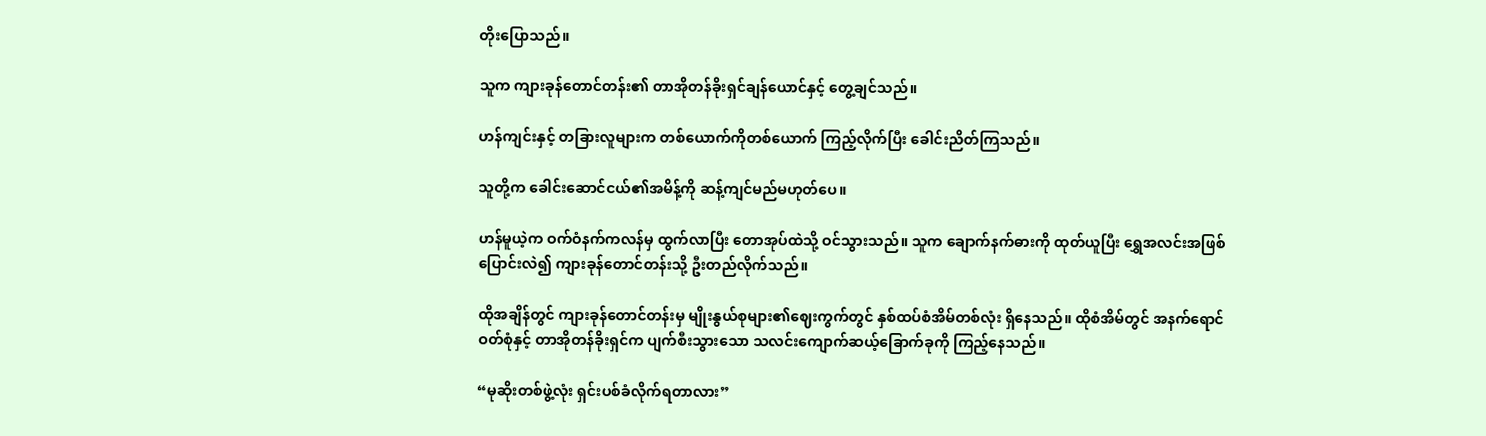တိုးပြောသည်။

သူက ကျားခုန်တောင်တန်း၏ တာအိုတန်ခိုးရှင်ချန်ယောင်နှင့် တွေ့ချင်သည်။

ဟန်ကျင်းနှင့် တခြားလူများက တစ်ယောက်ကိုတစ်ယောက် ကြည့်လိုက်ပြီး ခေါင်းညိတ်ကြသည်။

သူတို့က ခေါင်းဆောင်ငယ်၏အမိန့်ကို ဆန့်ကျင်မည်မဟုတ်ပေ။

ဟန်မူယဲ့က ဝက်ဝံနက်ကလန်မှ ထွက်လာပြီး တောအုပ်ထဲသို့ ဝင်သွားသည်။ သူက ချောက်နက်ဓားကို ထုတ်ယူပြီး ရွှေအလင်းအဖြစ် ပြောင်းလဲ၍ ကျားခုန်တောင်တန်းသို့ ဦးတည်လိုက်သည်။

ထိုအချိန်တွင် ကျားခုန်တောင်တန်းမှ မျိုးနွယ်စုများ၏ဈေးကွက်တွင် နှစ်ထပ်စံအိမ်တစ်လုံး ရှိနေသည်။ ထိုစံအိမ်တွင် အနက်ရောင်ဝတ်စုံနှင့် တာအိုတန်ခိုးရှင်က ပျက်စီးသွားသော သလင်းကျောက်ဆယ့်ခြောက်ခုကို ကြည့်နေသည်။

“မုဆိုးတစ်ဖွဲ့လုံး ရှင်းပစ်ခံလိုက်ရတာလား”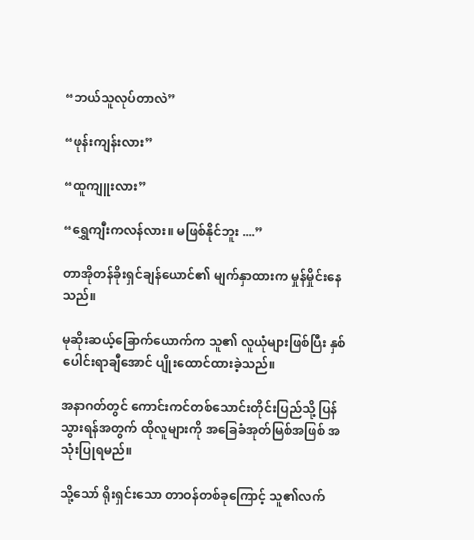“ဘယ်သူလုပ်တာလဲ”

“ဖုန်းကျန်းလား”

“ထူကျူးလား”

“ရွှေကျီးကလန်လား။ မဖြစ်နိုင်ဘူး ....”

တာအိုတန်ခိုးရှင်ချန်ယောင်၏ မျက်နှာထားက မှုန်မှိုင်းနေသည်။

မုဆိုးဆယ့်ခြောက်ယောက်က သူ၏ လူယုံများဖြစ်ပြီး နှစ်ပေါင်းရာချီအောင် ပျိုးထောင်ထားခဲ့သည်။

အနာဂတ်တွင် ကောင်းကင်တစ်သောင်းတိုင်းပြည်သို့ ပြန်သွားရန်အတွက် ထိုလူများကို အခြေခံအုတ်မြစ်အဖြစ် အသုံးပြုရမည်။

သို့သော် ရိုးရှင်းသော တာဝန်တစ်ခုကြောင့် သူ၏လက်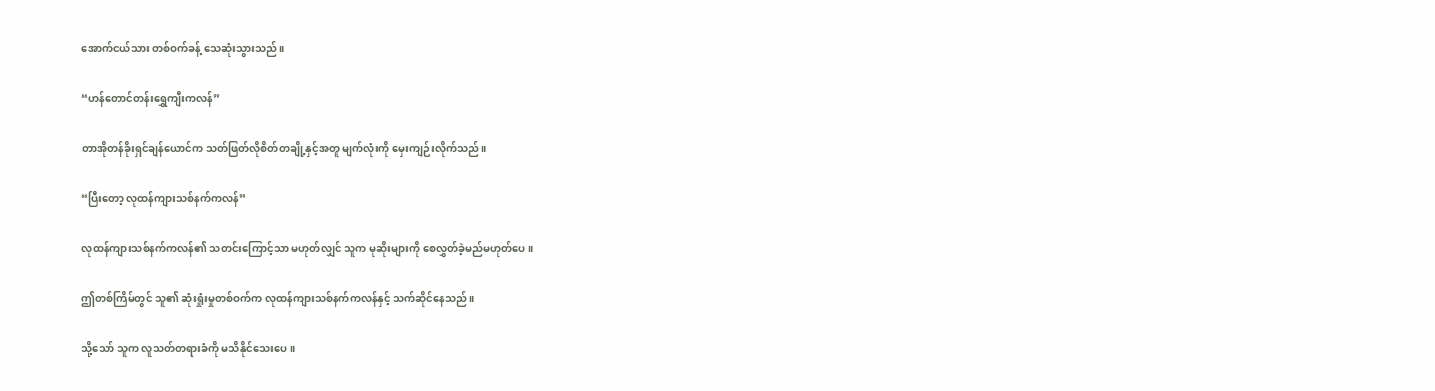အောက်ငယ်သား တစ်ဝက်ခန့် သေဆုံးသွားသည်။

“ဟန်တောင်တန်းရွှေကျီးကလန်”

တာအိုတန်ခိုးရှင်ချန်ယောင်က သတ်ဖြတ်လိုစိတ်တချို့နှင့်အတူ မျက်လုံးကို မှေးကျဉ်းလိုက်သည်။

“ပြီးတော့ လုထန်ကျားသစ်နက်ကလန်”

လုထန်ကျားသစ်နက်ကလန်၏ သတင်းကြောင့်သာ မဟုတ်လျှင် သူက မုဆိုးများကို စေလွှတ်ခဲ့မည်မဟုတ်ပေ။

ဤတစ်ကြိမ်တွင် သူ၏ ဆုံးရှုံးမှုတစ်ဝက်က လုထန်ကျားသစ်နက်ကလန်နှင့် သက်ဆိုင်နေသည်။

သို့သော် သူက လူသတ်တရားခံကို မသိနိုင်သေးပေ။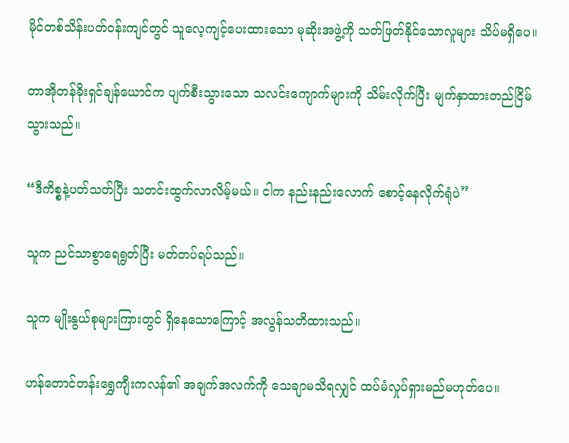မိုင်တစ်သိန်းပတ်ဝန်းကျင်တွင် သူလေ့ကျင့်ပေးထားသော မုဆိုးအဖွဲ့ကို သတ်ဖြတ်နိုင်သောလူများ သိပ်မရှိပေ။

တာအိုတန်ခိုးရှင်ချန်ယောင်က ပျက်စီးသွားသော သလင်းကျောက်များကို သိမ်းလိုက်ပြီး မျက်နှာထားတည်ငြိမ်သွားသည်။

“ဒီကိစ္စနဲ့ပတ်သတ်ပြီး သတင်းထွက်လာလိမ့်မယ်။ ငါက နည်းနည်းလောက် စောင့်နေလိုက်ရုံပဲ”

သူက ညင်သာစွာရေရွတ်ပြီး မတ်တပ်ရပ်သည်။

သူက မျိုးနွယ်စုများကြားတွင် ရှိနေသောကြောင့် အလွန်သတိထားသည်။

ဟန်တောင်တန်းရွှေကျီးကလန်၏ အချက်အလက်ကို သေချာမသိရလျှင် ထပ်မံလှုပ်ရှားမည်မဟုတ်ပေ။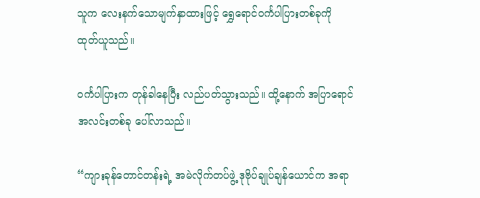သူက လေးနက်သောမျက်နှာထားဖြင့် ရွှေရောင်ဝင်္ကပါပြားတစ်ခုကို ထုတ်ယူသည်။

ဝင်္ကပါပြားက တုန်ခါနေပြီး လည်ပတ်သွားသည်။ ထို့နောက် အပြာရောင်အလင်းတစ်ခု ပေါ်လာသည်။

“ကျားခုန်တောင်တန်းရဲ့ အမဲလိုက်တပ်ဖွဲ့ ဒုဗိုပ်ချုပ်ချန်ယောင်က အရာ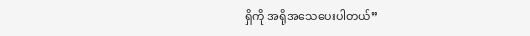ရှိကို အရိုအသေပေးပါတယ်”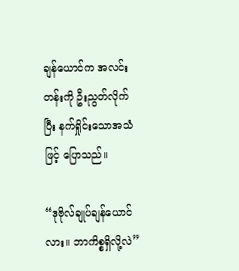ချန်ယောင်က အလင်းတန်းကို ဦးညွတ်လိုက်ပြီး နက်ရှိုင်းသောအသံဖြင့် ပြောသည်။

“ဒုဗိုလ်ချုပ်ချန်ယောင်လား။ ဘာကိစ္စရှိလို့လဲ”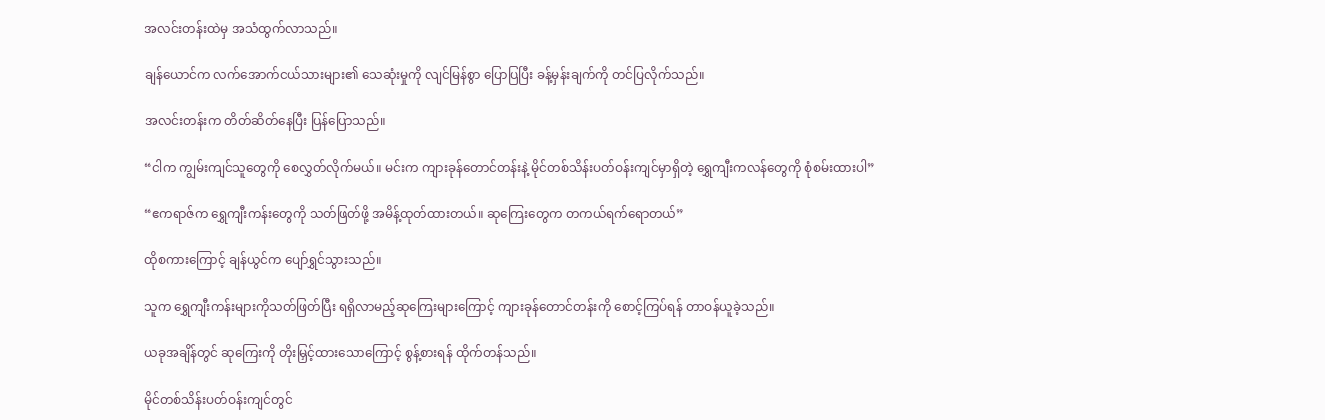အလင်းတန်းထဲမှ အသံထွက်လာသည်။

ချန်ယောင်က လက်အောက်ငယ်သားများ၏ သေဆုံးမှုကို လျင်မြန်စွာ ပြောပြပြီး ခန့်မှန်းချက်ကို တင်ပြလိုက်သည်။

အလင်းတန်းက တိတ်ဆိတ်နေပြီး ပြန်ပြောသည်။

“ငါက ကျွမ်းကျင်သူတွေကို စေလွှတ်လိုက်မယ်။ မင်းက ကျားခုန်တောင်တန်းနဲ့ မိုင်တစ်သိန်းပတ်ဝန်းကျင်မှာရှိတဲ့ ရွှေကျီးကလန်တွေကို စုံစမ်းထားပါ”

“ဧကရာဇ်က ရွှေကျီးကန်းတွေကို သတ်ဖြတ်ဖို့ အမိန့်ထုတ်ထားတယ်။ ဆုကြေးတွေက တကယ်ရက်ရောတယ်”

ထိုစကားကြောင့် ချန်ယွင်က ပျော်ရွှင်သွားသည်။

သူက ရွှေကျီးကန်းများကိုသတ်ဖြတ်ပြီး ရရှိလာမည့်ဆုကြေးများကြောင့် ကျားခုန်တောင်တန်းကို စောင့်ကြပ်ရန် တာဝန်ယူခဲ့သည်။

ယခုအချိန်တွင် ဆုကြေးကို တိုးမြှင့်ထားသောကြောင့် စွန့်စားရန် ထိုက်တန်သည်။

မိုင်တစ်သိန်းပတ်ဝန်းကျင်တွင်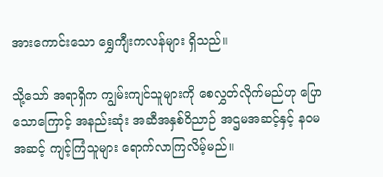အားကောင်းသော ရွှေကျီးကလန်များ ရှိသည်။

သို့သော် အရာရှိက ကျွမ်းကျင်သူများကို စေလွှတ်လိုက်မည်ဟု ပြောသောကြောင့် အနည်းဆုံး အဆီအနှစ်ဝိညာဉ် အဌမအဆင့်နှင့် နဝမအဆင့် ကျင့်ကြံသူများ ရောက်လာကြလိမ့်မည်။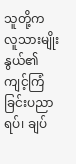သူတို့က လူသားမျိုးနွယ်၏ ကျင့်ကြံခြင်းပညာရပ်၊ ချပ်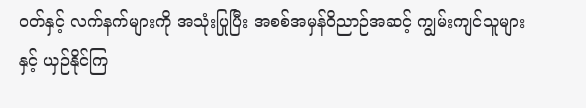ဝတ်နှင့် လက်နက်များကို အသုံးပြုပြီး အစစ်အမှန်ဝိညာဉ်အဆင့် ကျွမ်းကျင်သူများနှင့် ယှဉ်နိုင်ကြ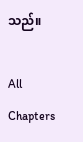သည်။

All Chapters